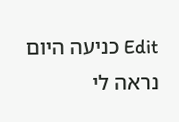Edit כניעה היום נראה לי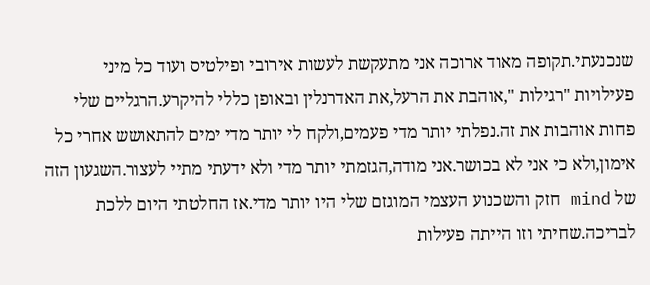שנכנעתי.תקופה מאוד ארוכה אני מתעקשת לעשות אירובי ופילטיס ועוד כל מיני פעילויות "רגילות ",אוהבת את הרעל,את האדרנלין ובאופן כללי להיקרע.הרגליים שלי פחות אוהבות את זה.נפלתי יותר מדי פעמים,ולקח לי יותר מדי ימים להתאושש אחרי כל אימון,ולא כי אני לא בכושר.אני מודה,הגזמתי יותר מדי ולא ידעתי מתיי לעצור.השגעון הזה של mind חזק והשכנוע העצמי המוגזם שלי היו יותר מדי.אז החלטתי היום ללכת לבריכה.שחיתי וזו הייתה פעילות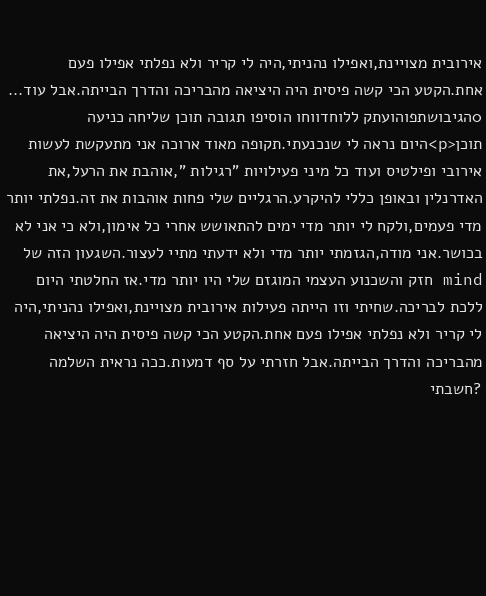אירובית מצויינת,ואפילו נהניתי,היה לי קריר ולא נפלתי אפילו פעם אחת.הקטע הכי קשה פיסית היה היציאה מהבריכה והדרך הבייתה.אבל עוד... 0הגיבושתפוהועתק ללוחדווחו הוסיפו תגובה תוכן שליחה כניעה תוכן<p>היום נראה לי שנכנעתי.תקופה מאוד ארוכה אני מתעקשת לעשות אירובי ופילטיס ועוד כל מיני פעילויות "רגילות ",אוהבת את הרעל,את האדרנלין ובאופן כללי להיקרע.הרגליים שלי פחות אוהבות את זה.נפלתי יותר מדי פעמים,ולקח לי יותר מדי ימים להתאושש אחרי כל אימון,ולא כי אני לא בכושר.אני מודה,הגזמתי יותר מדי ולא ידעתי מתיי לעצור.השגעון הזה של mind חזק והשכנוע העצמי המוגזם שלי היו יותר מדי.אז החלטתי היום ללכת לבריכה.שחיתי וזו הייתה פעילות אירובית מצויינת,ואפילו נהניתי,היה לי קריר ולא נפלתי אפילו פעם אחת.הקטע הכי קשה פיסית היה היציאה מהבריכה והדרך הבייתה.אבל חזרתי על סף דמעות.ככה נראית השלמה ?חשבתי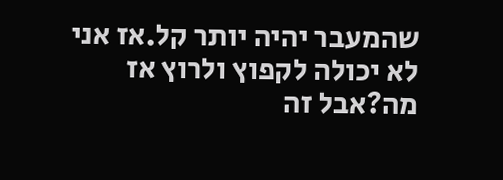שהמעבר יהיה יותר קל.אז אני לא יכולה לקפוץ ולרוץ אז מה?אבל זה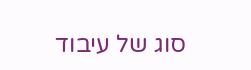סוג של עיבוד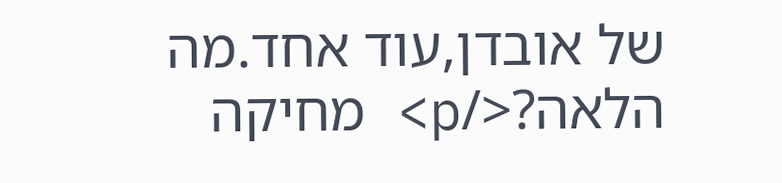של אובדן,עוד אחד.מה הלאה?</p> מחיקה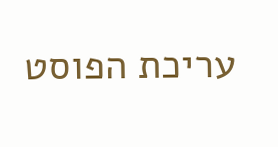עריכת הפוסט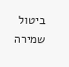ביטול שמירה